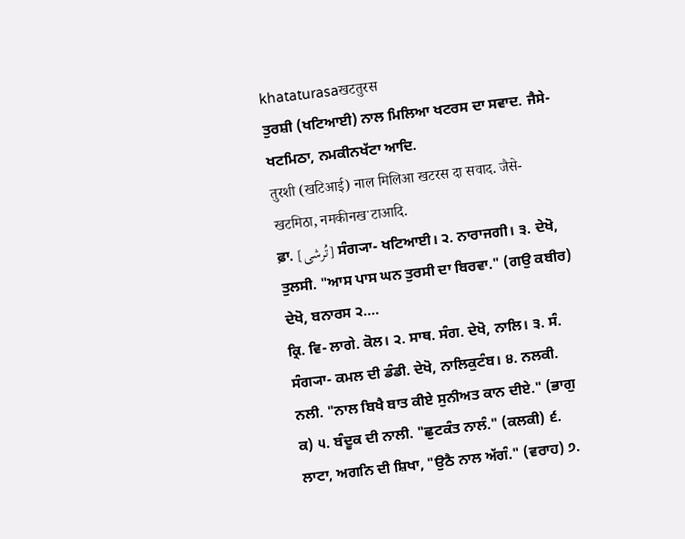khataturasaखटतुरस
ਤੁਰਸ਼ੀ (ਖਟਿਆਈ) ਨਾਲ ਮਿਲਿਆ ਖਟਰਸ ਦਾ ਸਵਾਦ. ਜੈਸੇ- ਖਟਮਿਠਾ, ਨਮਕੀਨਖੱਟਾ ਆਦਿ.
तुरशी (खटिआई) नाल मिलिआ खटरस दा सवाद. जैसे- खटमिठा, नमकीनखॱटाआदि.
ਫ਼ਾ. [تُرشی] ਸੰਗ੍ਯਾ- ਖਟਿਆਈ। ੨. ਨਾਰਾਜਗੀ। ੩. ਦੇਖੋ, ਤੁਲਸੀ. "ਆਸ ਪਾਸ ਘਨ ਤੁਰਸੀ ਦਾ ਬਿਰਵਾ." (ਗਉ ਕਬੀਰ) ਦੇਖੋ, ਬਨਾਰਸ ੨....
ਕ੍ਰਿ. ਵਿ- ਲਾਗੇ. ਕੋਲ। ੨. ਸਾਥ. ਸੰਗ. ਦੇਖੋ, ਨਾਲਿ। ੩. ਸੰ. ਸੰਗ੍ਯਾ- ਕਮਲ ਦੀ ਡੰਡੀ. ਦੇਖੋ, ਨਾਲਿਕੁਟੰਬ। ੪. ਨਲਕੀ. ਨਲੀ. "ਨਾਲ ਬਿਖੈ ਬਾਤ ਕੀਏ ਸੁਨੀਅਤ ਕਾਨ ਦੀਏ." (ਭਾਗੁ ਕ) ੫. ਬੰਦੂਕ ਦੀ ਨਾਲੀ. "ਛੁਟਕੰਤ ਨਾਲੰ." (ਕਲਕੀ) ੬. ਲਾਟਾ, ਅਗਨਿ ਦੀ ਸ਼ਿਖਾ, "ਉਠੈ ਨਾਲ ਅੱਗੰ." (ਵਰਾਹ) ੭.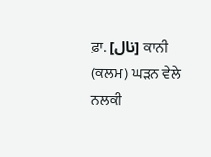ਫ਼ਾ. [نال] ਕਾਨੀ (ਕਲਮ) ਘੜਨ ਵੇਲੇ ਨਲਕੀ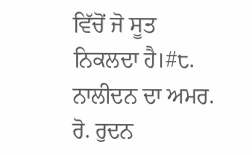ਵਿੱਚੋਂ ਜੋ ਸੂਤ ਨਿਕਲਦਾ ਹੈ।#੮. ਨਾਲੀਦਨ ਦਾ ਅਮਰ. ਰੋ. ਰੁਦਨ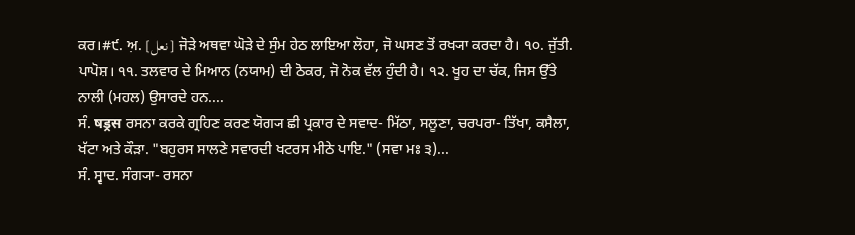ਕਰ।#੯. ਅ਼. [نعل] ਜੋੜੇ ਅਥਵਾ ਘੋੜੇ ਦੇ ਸੁੰਮ ਹੇਠ ਲਾਇਆ ਲੋਹਾ, ਜੋ ਘਸਣ ਤੋਂ ਰਖ੍ਯਾ ਕਰਦਾ ਹੈ। ੧੦. ਜੁੱਤੀ. ਪਾਪੋਸ਼। ੧੧. ਤਲਵਾਰ ਦੇ ਮਿਆਨ (ਨਯਾਮ) ਦੀ ਠੋਕਰ, ਜੋ ਨੋਕ ਵੱਲ ਹੁੰਦੀ ਹੈ। ੧੨. ਖੂਹ ਦਾ ਚੱਕ, ਜਿਸ ਉੱਤੇ ਨਾਲੀ (ਮਹਲ) ਉਸਾਰਦੇ ਹਨ....
ਸੰ. षड्रस ਰਸਨਾ ਕਰਕੇ ਗ੍ਰਹਿਣ ਕਰਣ ਯੋਗ੍ਯ ਛੀ ਪ੍ਰਕਾਰ ਦੇ ਸਵਾਦ- ਮਿੱਠਾ, ਸਲੂਣਾ, ਚਰਪਰਾ- ਤਿੱਖਾ, ਕਸੈਲਾ, ਖੱਟਾ ਅਤੇ ਕੌੜਾ. "ਬਹੁਰਸ ਸਾਲਣੇ ਸਵਾਰਦੀ ਖਟਰਸ ਮੀਠੇ ਪਾਇ." (ਸਵਾ ਮਃ ੩)...
ਸੰ. ਸ੍ਵਾਦ. ਸੰਗ੍ਯਾ- ਰਸਨਾ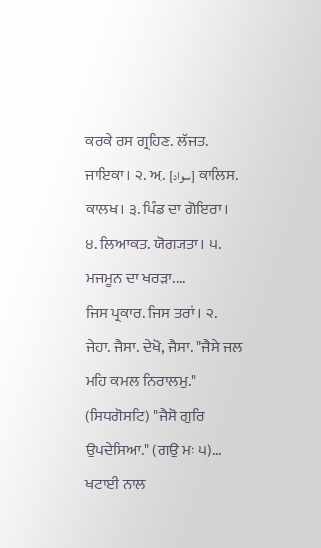ਕਰਕੇ ਰਸ ਗ੍ਰਹਿਣ. ਲੱਜਤ. ਜਾਇਕਾ। ੨. ਅ਼. [سواد] ਕਾਲਿਸ. ਕਾਲਖ। ੩. ਪਿੰਡ ਦਾ ਗੋਇਰਾ। ੪. ਲਿਆਕਤ. ਯੋਗ੍ਯਤਾ। ੫. ਮਜਮੂਨ ਦਾ ਖਰੜਾ....
ਜਿਸ ਪ੍ਰਕਾਰ. ਜਿਸ ਤਰਾਂ। ੨. ਜੇਹਾ. ਜੈਸਾ. ਦੇਖੋ, ਜੈਸਾ. "ਜੈਸੇ ਜਲ ਮਹਿ ਕਮਲ ਨਿਰਾਲਮੁ." (ਸਿਧਗੋਸਟਿ) "ਜੈਸੋ ਗੁਰਿ ਉਪਦੇਸਿਆ." (ਗਉ ਮਃ ੫)...
ਖਟਾਈ ਨਾਲ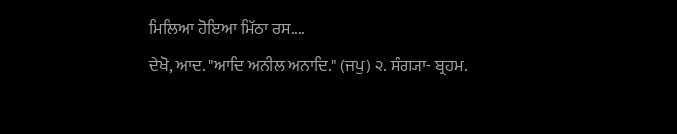ਮਿਲਿਆ ਹੋਇਆ ਮਿੱਠਾ ਰਸ....
ਦੇਖੋ, ਆਦ. "ਆਦਿ ਅਨੀਲ ਅਨਾਦਿ." (ਜਪੁ) ੨. ਸੰਗ੍ਯਾ- ਬ੍ਰਹਮ.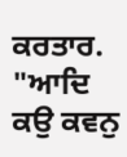ਕਰਤਾਰ. "ਆਦਿ ਕਉ ਕਵਨੁ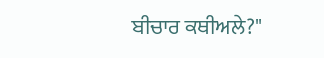ਬੀਚਾਰ ਕਥੀਅਲੇ?"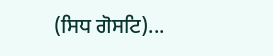(ਸਿਧ ਗੋਸਟਿ)...